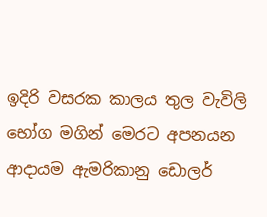ඉදිරි වසරක කාලය තුල වැවිලි භෝග මගින් මෙරට අපනයන ආදායම ඇමරිකානු ඩොලර්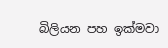බිලියන පහ ඉක්මවා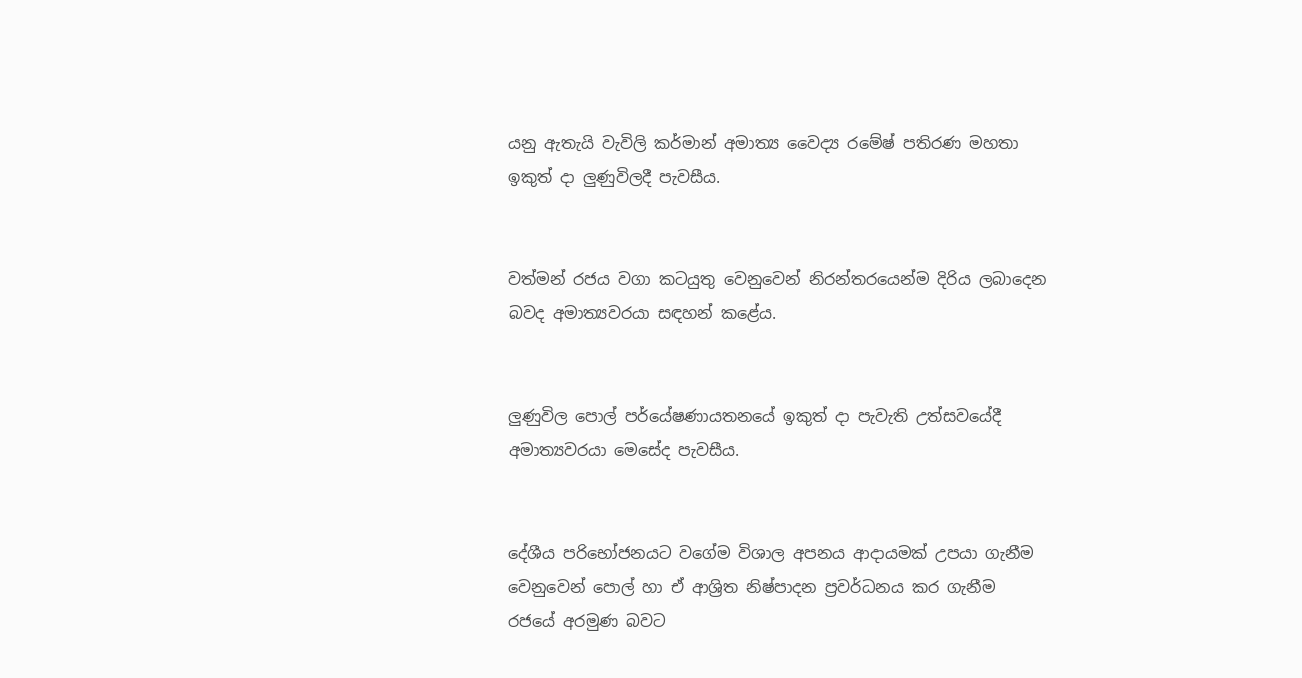යනු ඇතැයි වැවිලි කර්මාන් අමාත්‍ය වෛද්‍ය රමේෂ් පතිරණ මහතා ඉකුත් දා ලුණුවිලදී පැවසීය.


වත්මන් රජය වගා කටයුතු වෙනුවෙන් නිරන්තරයෙන්ම දිරිය ලබාදෙන බවද අමාත්‍යවරයා සඳහන් කළේය.


ලුණුවිල පොල් පර්යේෂණායතනයේ ඉකුත් දා පැවැති උත්සවයේදී අමාත්‍යවරයා මෙසේද පැවසීය.


දේශීය පරිභෝජනයට වගේම විශාල අපනය ආදායමක් උපයා ගැනීම වෙනුවෙන් පොල් හා ඒ ආශ්‍රිත නිෂ්පාදන ප්‍රවර්ධනය කර ගැනීම රජයේ අරමුණ බවට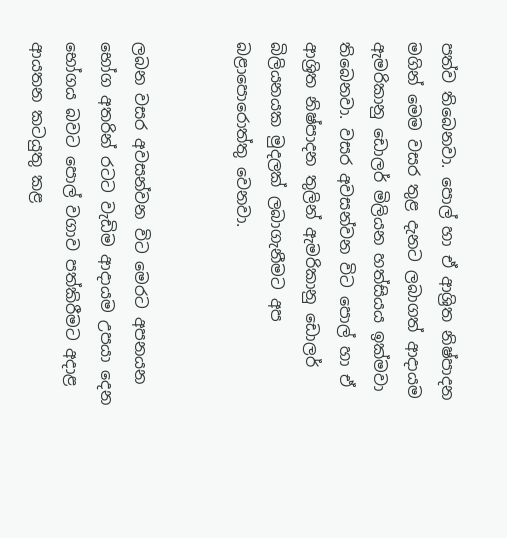පත්ව තිබෙනවා. පොල් හා ඒ ආශ්‍රිත නිෂ්පාදන මගින් මෙම වසර තුළ දැනට ලබාගත් ආදායම ඇමරිකානු ඩොලර් මිලියන හත්සියය ඉක්මවා තිබෙනවා. වසර අවසන්වන විට පොල් හා ඒ ආශ්‍රිත නිෂ්පාදන තුලින් ඇමරිකානු ඩොලර් බිලියනයක මුදලක් ලබාගැනීමට අප බළාපොරොත්තු වෙනවා.


ලබන වසර අවසන්වන විට මෙරට අපනයන භෝග අතරින් රටට වැඩිම ආදායම උපයා දෙන භෝගය බවට පොල් වගාව පත්කිරීමට අදාළ ආයතන කටයුතු කළ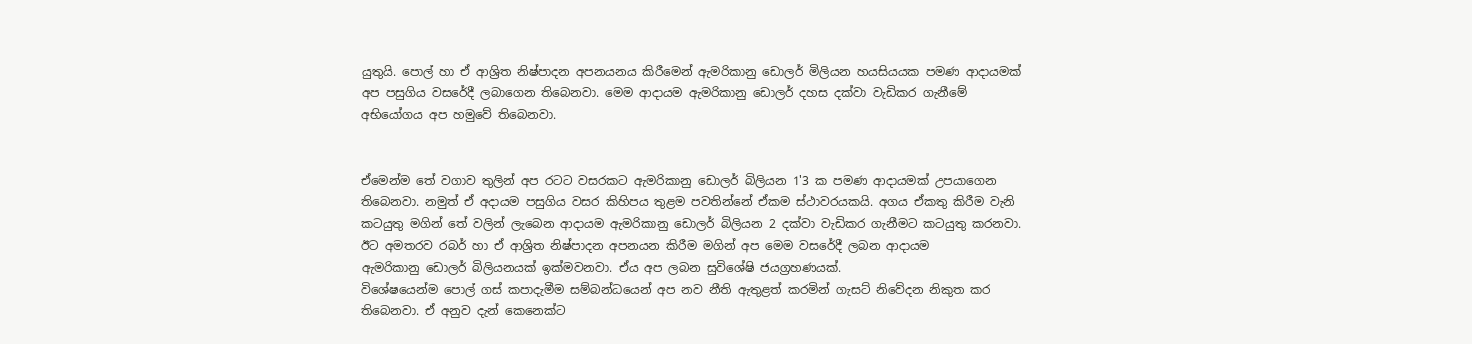යුතුයි. පොල් හා ඒ ආශ්‍රිත නිෂ්පාදන අපනයනය කිරීමෙන් ඇමරිකානු ඩොලර් මිලියන හයසියයක පමණ ආදායමක් අප පසුගිය වසරේදී ලබාගෙන තිබෙනවා. මෙම ආදායම ඇමරිකානු ඩොලර් දහස දක්වා වැඩිකර ගැනීමේ අභියෝගය අප හමුවේ තිබෙනවා.


ඒමෙන්ම තේ වගාව තුලින් අප රටට වසරකට ඇමරිකානු ‌ඩොලර් බිලියන 1'3 ක පමණ ආදායමක් උපයාගෙන තිබෙනවා. නමුත් ඒ අදායම පසුගිය වසර කිහිපය තුළම පවතින්නේ ඒකම ස්ථාවරයකයි. අගය ඒකතු කිරීම වැනි කටයුතු මගින් තේ වලින් ලැබෙන ආදායම ඇමරිකානු ඩොලර් බිලියන 2 දක්වා වැඩිකර ගැනීමට කටයුතු කරනවා. ඊට අමතරව රබර් හා ඒ ආශ්‍රිත නිෂ්පාදන අපනයන කිරීම මගින් අප මෙම වසරේදී ලබන ආදායම ඇමරිකානු ‌ඩොලර් බිලියනයක් ඉක්මවනවා. ඒය අප ලබන ‌සුවිශේෂි ජයග්‍රහණයක්.
විශේෂයෙන්ම පොල් ගස් කපාදැමීම සම්බන්ධයෙන් අප නව නීති ඇතුළත් කරමින් ගැසට් නිවේදන නිකුත කර තිබෙනවා. ඒ අනුව දැන් කෙනෙක්ට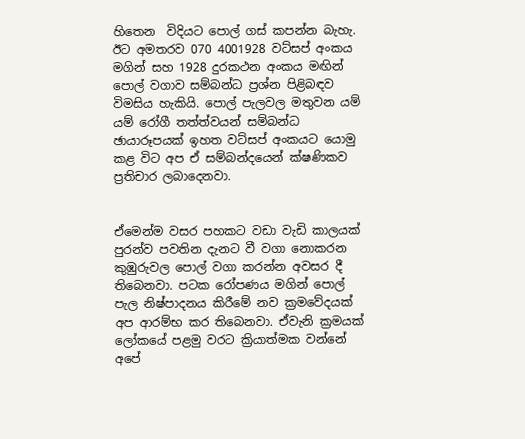හිතෙන  විදියට පොල් ගස් කපන්න බැහැ. ඊට අමතරව 070 4001928 වට්සප් අංකය මගින් සහ 1928 දුරකථන අංකය මඟින් පොල් වගාව සම්බන්ධ ප්‍රශ්න පිළිබඳව විමසිය හැකියි. පොල් පැලවල මතුවන යම් යම් රෝගී තත්ත්වයන් සම්බන්ධ ඡායාරූපයක් ඉහත වට්සප් අංකයට යොමු කළ විට අප ඒ සම්බන්දයෙන් ක්ෂණිකව ප්‍රතිචාර ලබාදෙනවා.


ඒමෙන්ම වසර පහකට වඩා වැඩි කාලයක් පුරන්ව පවතින දැනට වී වගා නොකරන කුඹුරුවල පොල් වගා කරන්න අවසර දී තිබෙනවා. පටක රෝපණය මගින් පොල් පැල නිෂ්පාදනය කිරීමේ නව ක්‍රමවේදයක් අප ආරම්භ කර තිබෙනවා. ඒවැනි ක්‍රමයක් ලෝකයේ පළමු වරට ක්‍රියාත්මක වන්නේ අපේ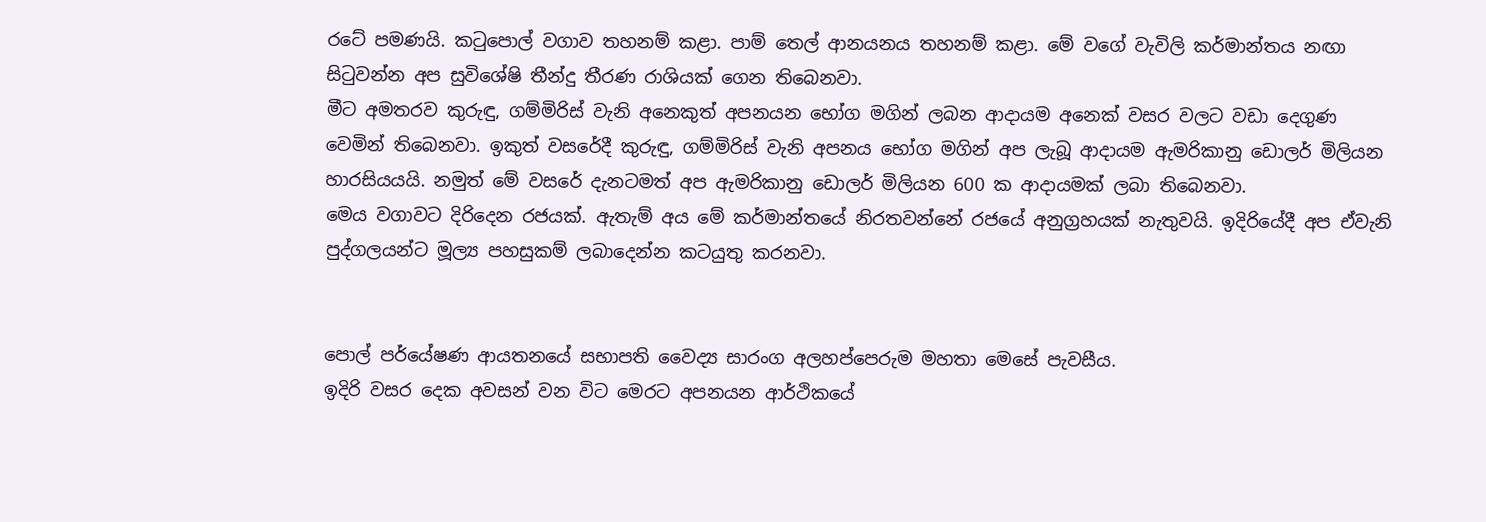රටේ පමණයි. කටුපොල් වගාව තහනම් කළා. පාම් තෙල් ආනයනය තහනම් කළා. මේ වගේ වැවිලි කර්මාන්තය නඟා සිටුවන්න අප සුවිශේෂි තීන්දු තීරණ රාශියක් ගෙන තිබෙනවා.
මීට අමතරව කුරුඳු, ගම්මිරිස් වැනි අනෙකුත් අපනයන භෝග මගින් ලබන ආදායම අනෙක් වසර වලට වඩා දෙගුණ වෙමින් තිබෙනවා. ඉකුත් වසරේදී කුරුඳු, ගම්මිරිස් වැනි අපනය භෝග මගින් අප ලැබූ ආදායම ඇමරිකානු ඩොලර් මිලියන හාරසියයයි. නමුත් මේ වසරේ දැනටමත් අප ඇමරිකානු ඩොලර් මිලියන 600 ක ආදායමක් ලබා තිබෙනවා.
මෙය වගාවට දිරිදෙන රජයක්. ඇතැම් අය මේ කර්මාන්තයේ නිරතවන්නේ රජයේ අනුග්‍රහයක් නැතුවයි. ඉදිරියේදී අප ඒවැනි පුද්ගලයන්ට මූල්‍ය පහසුකම් ලබාදෙන්න කටයුතු කරනවා.


පොල් පර්යේෂණ ආයතනයේ සභාපති වෛද්‍ය සාරංග අලහප්පෙරුම මහතා මෙසේ පැවසීය.
ඉදිරි වසර දෙක අවසන් වන විට මෙරට අපනයන ආර්ථිකයේ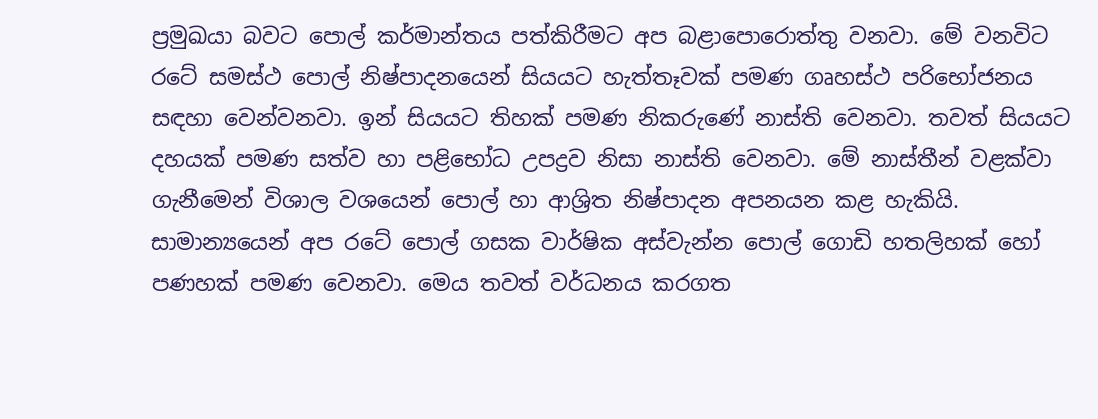ප්‍රමුඛයා බවට පොල් කර්මාන්තය පත්කිරීමට අප බළාපොරොත්තු වනවා. මේ වනවිට රටේ සමස්ථ පොල් නිෂ්පාදනයෙන් සියයට හැත්තෑවක් පමණ ගෘහස්ථ පරිභෝජනය සඳහා වෙන්වනවා. ඉන් සියයට තිහක් පමණ නිකරුණේ නාස්ති වෙනවා. තවත් සියයට දහයක් පමණ සත්ව හා පළිභෝධ උපද්‍රව නිසා නාස්ති වෙනවා. මේ නාස්තීන් වළක්වා ගැනීමෙන් විශාල වශයෙන් පොල් හා ආශ්‍රිත නිෂ්පාදන අපනයන කළ හැකියි.
සාමාන්‍යයෙන් අප රටේ පොල් ගසක වාර්ෂික අස්වැන්න පොල් ගොඩි හතලිහක් හෝ පණහක් පමණ වෙනවා. මෙය තවත් වර්ධනය කරගත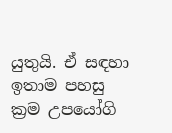යුතුයි. ඒ සඳහා ඉතාම පහසු ක්‍රම උපයෝගි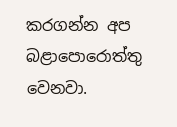කරගන්න අප බළාපොරොත්තු වෙනවා.